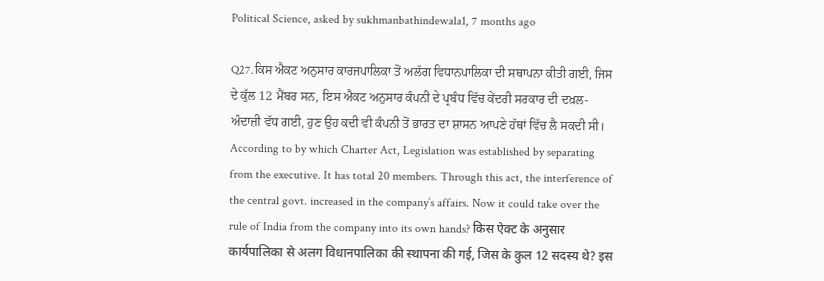Political Science, asked by sukhmanbathindewala1, 7 months ago

Q27.ਕਿਸ ਐਕਟ ਅਨੁਸਾਰ ਕਾਰਜਪਾਲਿਕਾ ਤੋਂ ਅਲੱਗ ਵਿਧਾਨਪਾਲਿਕਾ ਦੀ ਸਥਾਪਨਾ ਕੀਤੀ ਗਈ, ਜਿਸ ਦੇ ਕੁੱਲ 12 ਮੈਂਬਰ ਸਨ, ਇਸ ਐਕਟ ਅਨੁਸਾਰ ਕੰਪਨੀ ਦੇ ਪ੍ਰਬੰਧ ਵਿੱਚ ਕੇਂਦਰੀ ਸਰਕਾਰ ਦੀ ਦਖ਼ਲ-ਅੰਦਾਜ਼ੀ ਵੱਧ ਗਈ, ਹੁਣ ਉਹ ਕਦੀ ਵੀ ਕੰਪਨੀ ਤੋਂ ਭਾਰਤ ਦਾ ਸ਼ਾਸਨ ਆਪਣੇ ਹੱਥਾਂ ਵਿੱਚ ਲੈ ਸਕਦੀ ਸੀ। According to by which Charter Act, Legislation was established by separating from the executive. It has total 20 members. Through this act, the interference of the central govt. increased in the company’s affairs. Now it could take over the rule of India from the company into its own hands? किस ऐक्ट के अनुसार कार्यपालिका से अलग विधानपालिका की स्थापना की गई, जिस के कुल 12 सदस्य थे? इस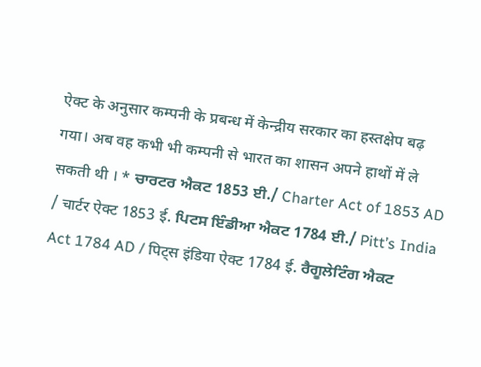ऐक्ट के अनुसार कम्पनी के प्रबन्ध में केन्द्रीय सरकार का हस्तक्षेप बढ़ गया। अब वह कभी भी कम्पनी से भारत का शासन अपने हाथों में ले सकती थी । * ਚਾਰਟਰ ਐਕਟ 1853 ਈ./ Charter Act of 1853 AD / चार्टर ऐक्ट 1853 ई. ਪਿਟਸ ਇੰਡੀਆ ਐਕਟ 1784 ਈ./ Pitt’s India Act 1784 AD / पिट्स इंडिया ऐक्ट 1784 ई. ਰੈਗੂਲੇਟਿੰਗ ਐਕਟ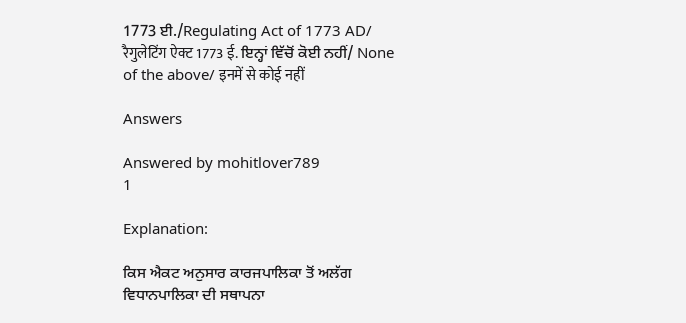1773 ਈ./Regulating Act of 1773 AD/ रैगुलेटिंग ऐक्ट 1773 ई. ਇਨ੍ਹਾਂ ਵਿੱਚੋਂ ਕੋਈ ਨਹੀਂ/ None of the above/ इनमें से कोई नहीं

Answers

Answered by mohitlover789
1

Explanation:

ਕਿਸ ਐਕਟ ਅਨੁਸਾਰ ਕਾਰਜਪਾਲਿਕਾ ਤੋਂ ਅਲੱਗ ਵਿਧਾਨਪਾਲਿਕਾ ਦੀ ਸਥਾਪਨਾ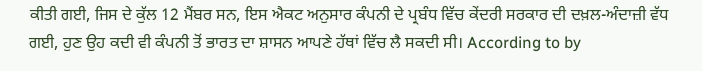ਕੀਤੀ ਗਈ, ਜਿਸ ਦੇ ਕੁੱਲ 12 ਮੈਂਬਰ ਸਨ, ਇਸ ਐਕਟ ਅਨੁਸਾਰ ਕੰਪਨੀ ਦੇ ਪ੍ਰਬੰਧ ਵਿੱਚ ਕੇਂਦਰੀ ਸਰਕਾਰ ਦੀ ਦਖ਼ਲ-ਅੰਦਾਜ਼ੀ ਵੱਧ ਗਈ, ਹੁਣ ਉਹ ਕਦੀ ਵੀ ਕੰਪਨੀ ਤੋਂ ਭਾਰਤ ਦਾ ਸ਼ਾਸਨ ਆਪਣੇ ਹੱਥਾਂ ਵਿੱਚ ਲੈ ਸਕਦੀ ਸੀ। According to by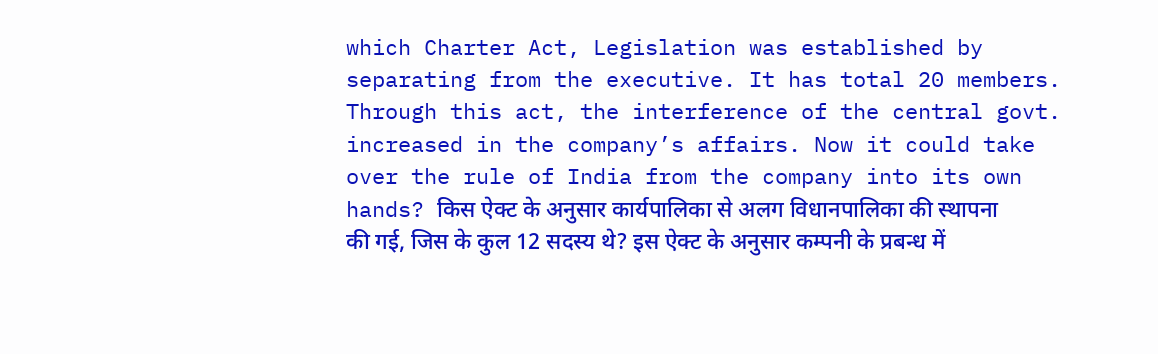which Charter Act, Legislation was established by separating from the executive. It has total 20 members. Through this act, the interference of the central govt. increased in the company’s affairs. Now it could take over the rule of India from the company into its own hands? किस ऐक्ट के अनुसार कार्यपालिका से अलग विधानपालिका की स्थापना की गई, जिस के कुल 12 सदस्य थे? इस ऐक्ट के अनुसार कम्पनी के प्रबन्ध में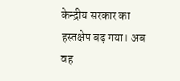केन्द्रीय सरकार का हस्तक्षेप बढ़ गया। अब वह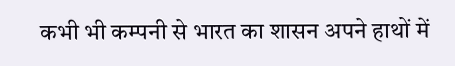कभी भी कम्पनी से भारत का शासन अपने हाथों में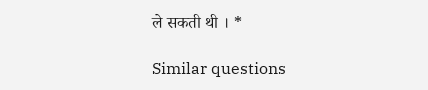ले सकती थी । *

Similar questions